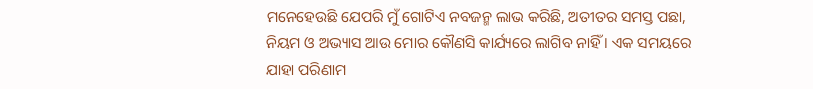ମନେହେଉଛି ଯେପରି ମୁଁ ଗୋଟିଏ ନବଜନ୍ମ ଲାଭ କରିଛି, ଅତୀତର ସମସ୍ତ ପଛା, ନିୟମ ଓ ଅଭ୍ୟାସ ଆଉ ମୋର କୌଣସି କାର୍ଯ୍ୟରେ ଲାଗିବ ନାହିଁ । ଏକ ସମୟରେ ଯାହା ପରିଣାମ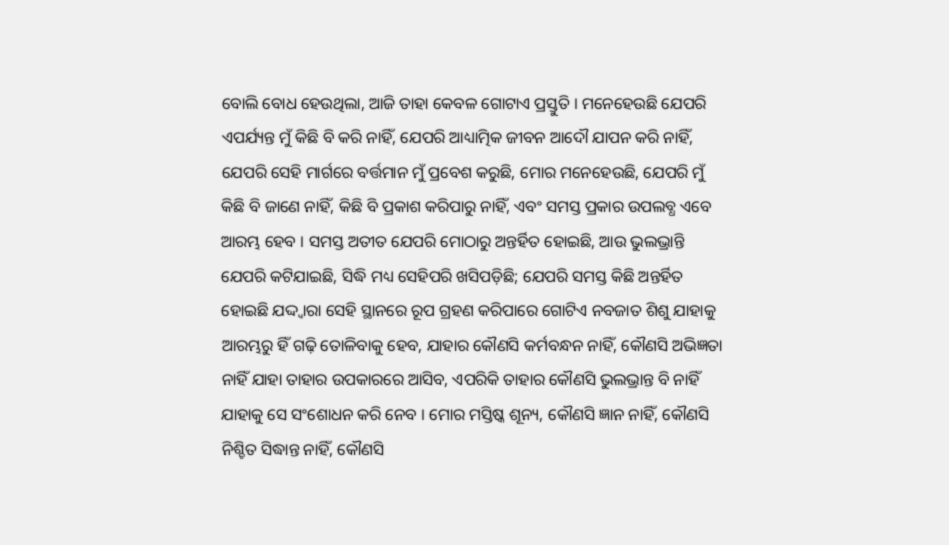ବୋଲି ବୋଧ ହେଉଥିଲା, ଆଜି ତାହା କେବଳ ଗୋଟାଏ ପ୍ରସ୍ତୁତି । ମନେହେଉଛି ଯେପରି ଏପର୍ଯ୍ୟନ୍ତ ମୁଁ କିଛି ବି କରି ନାହିଁ, ଯେପରି ଆଧ୍ୟାତ୍ମିକ ଜୀବନ ଆଦୌ ଯାପନ କରି ନାହିଁ, ଯେପରି ସେହି ମାର୍ଗରେ ବର୍ତ୍ତମାନ ମୁଁ ପ୍ରବେଶ କରୁଛି, ମୋର ମନେହେଉଛି, ଯେପରି ମୁଁ କିଛି ବି ଜାଣେ ନାହିଁ, କିଛି ବି ପ୍ରକାଶ କରିପାରୁ ନାହିଁ, ଏବଂ ସମସ୍ତ ପ୍ରକାର ଉପଲବ୍ଧ ଏବେ ଆରମ୍ଭ ହେବ । ସମସ୍ତ ଅତୀତ ଯେପରି ମୋଠାରୁ ଅନ୍ତର୍ହିତ ହୋଇଛି, ଆଉ ଭୁଲଭ୍ରାନ୍ତି ଯେପରି କଟିଯାଇଛି, ସିଦ୍ଧି ମଧ୍ୟ ସେହିପରି ଖସିପଡ଼ିଛି; ଯେପରି ସମସ୍ତ କିଛି ଅନ୍ତର୍ହିତ ହୋଇଛି ଯଦ୍ଦ୍ୱାରା ସେହି ସ୍ଥାନରେ ରୂପ ଗ୍ରହଣ କରିପାରେ ଗୋଟିଏ ନବଜାତ ଶିଶୁ ଯାହାକୁ ଆରମ୍ଭରୁ ହିଁ ଗଢ଼ି ତୋଳିବାକୁ ହେବ, ଯାହାର କୌଣସି କର୍ମବନ୍ଧନ ନାହିଁ, କୌଣସି ଅଭିଜ୍ଞତା ନାହିଁ ଯାହା ତାହାର ଉପକାରରେ ଆସିବ, ଏପରିକି ତାହାର କୌଣସି ଭୁଲଭ୍ରାନ୍ତ ବି ନାହିଁ ଯାହାକୁ ସେ ସଂଶୋଧନ କରି ନେବ । ମୋର ମସ୍ତିଷ୍କ ଶୂନ୍ୟ, କୌଣସି ଜ୍ଞାନ ନାହିଁ, କୌଣସି ନିଶ୍ଚିତ ସିଦ୍ଧାନ୍ତ ନାହିଁ, କୌଣସି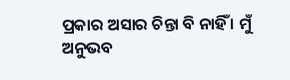ପ୍ରକାର ଅସାର ଚିନ୍ତା ବି ନାହିଁ । ମୁଁ ଅନୁଭବ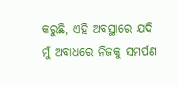କରୁଛି, ଏହି ଅବସ୍ଥାରେ ଯଦି ମୁଁ ଅବାଧରେ ନିଜକୁ ସମର୍ପଣ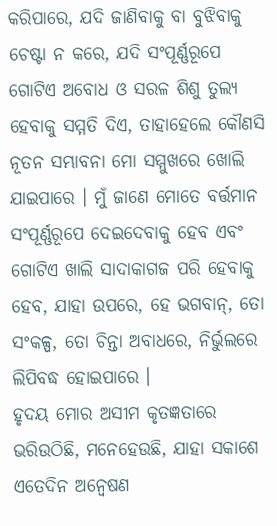କରିପାରେ, ଯଦି ଜାଣିବାକୁ ବା ବୁଝିବାକୁ ଚେଷ୍ଟା ନ କରେ, ଯଦି ସଂପୂର୍ଣ୍ଣରୂପେ ଗୋଟିଏ ଅବୋଧ ଓ ସରଳ ଶିଶୁ ତୁଲ୍ୟ ହେବାକୁ ସମ୍ମତି ଦିଏ, ତାହାହେଲେ କୌଣସି ନୂତନ ସମ୍ଭାବନା ମୋ ସମ୍ମୁଖରେ ଖୋଲି ଯାଇପାରେ । ମୁଁ ଜାଣେ ମୋତେ ବର୍ତ୍ତମାନ ସଂପୂର୍ଣ୍ଣରୂପେ ଦେଇଦେବାକୁ ହେବ ଏବଂ ଗୋଟିଏ ଖାଲି ସାଦାକାଗଜ ପରି ହେବାକୁ ହେବ, ଯାହା ଉପରେ, ହେ ଭଗବାନ୍, ତୋ ସଂକଳ୍ପ, ତୋ ଚିନ୍ତା ଅବାଧରେ, ନିର୍ଭୁଲରେ ଲିପିବଦ୍ଧ ହୋଇପାରେ ।
ହୃଦୟ ମୋର ଅସୀମ କୃତଜ୍ଞତାରେ ଭରିଉଠିଛି, ମନେହେଉଛି, ଯାହା ସକାଶେ ଏତେଦିନ ଅନ୍ବେଷଣ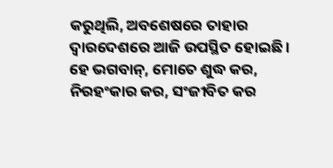କରୁଥିଲି, ଅବଶେଷରେ ତାହାର ଦ୍ୱାରଦେଶରେ ଆଜି ଉପସ୍ଥିତ ହୋଇଛି ।
ହେ ଭଗବାନ୍, ମୋତେ ଶୁଦ୍ଧ କର, ନିରହଂକାର କର, ସଂଜୀବିତ କର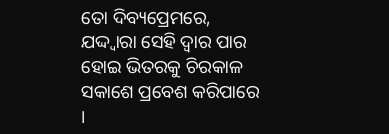ତୋ ଦିବ୍ୟପ୍ରେମରେ, ଯଦ୍ଦ୍ୱାରା ସେହି ଦ୍ଵାର ପାର ହୋଇ ଭିତରକୁ ଚିରକାଳ ସକାଶେ ପ୍ରବେଶ କରିପାରେ ।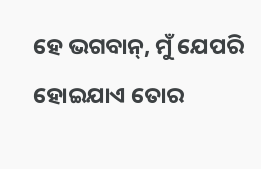ହେ ଭଗବାନ୍, ମୁଁ ଯେପରି ହୋଇଯାଏ ତୋର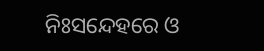ନିଃସନ୍ଦେହରେ ଓ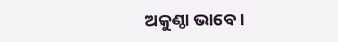ଅକୁଣ୍ଠା ଭାବେ ।